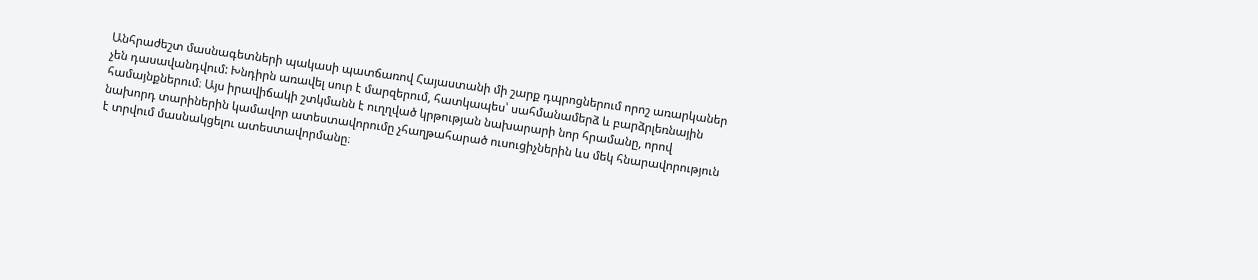Անհրաժեշտ մասնագետների պակասի պատճառով Հայաստանի մի շարք դպրոցներում որոշ առարկաներ չեն դասավանդվում: Խնդիրն առավել սուր է մարզերում, հատկապես՝ սահմանամերձ և բարձրլեռնային համայնքներում։ Այս իրավիճակի շտկմանն է ուղղված կրթության նախարարի նոր հրամանը, որով նախորդ տարիներին կամավոր ատեստավորումը չհաղթահարած ուսուցիչներին ևս մեկ հնարավորություն է տրվում մասնակցելու ատեստավորմանը։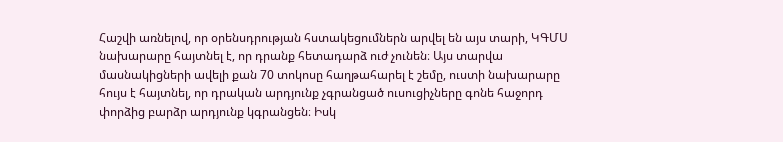Հաշվի առնելով, որ օրենսդրության հստակեցումներն արվել են այս տարի, ԿԳՄՍ նախարարը հայտնել է, որ դրանք հետադարձ ուժ չունեն։ Այս տարվա մասնակիցների ավելի քան 70 տոկոսը հաղթահարել է շեմը, ուստի նախարարը հույս է հայտնել, որ դրական արդյունք չգրանցած ուսուցիչները գոնե հաջորդ փորձից բարձր արդյունք կգրանցեն։ Իսկ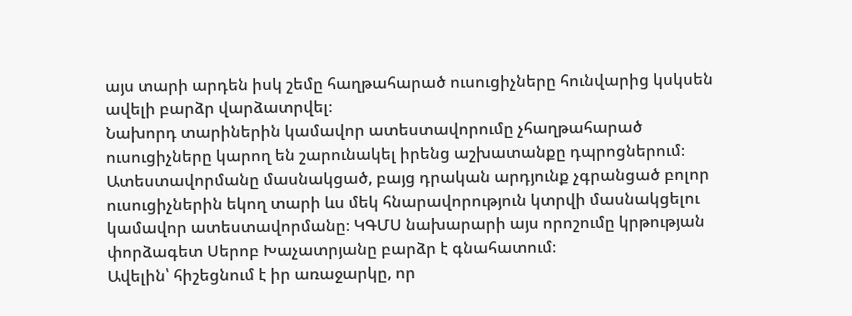այս տարի արդեն իսկ շեմը հաղթահարած ուսուցիչները հունվարից կսկսեն ավելի բարձր վարձատրվել։
Նախորդ տարիներին կամավոր ատեստավորումը չհաղթահարած ուսուցիչները կարող են շարունակել իրենց աշխատանքը դպրոցներում։ Ատեստավորմանը մասնակցած, բայց դրական արդյունք չգրանցած բոլոր ուսուցիչներին եկող տարի ևս մեկ հնարավորություն կտրվի մասնակցելու կամավոր ատեստավորմանը։ ԿԳՄՍ նախարարի այս որոշումը կրթության փորձագետ Սերոբ Խաչատրյանը բարձր է գնահատում։
Ավելին՝ հիշեցնում է իր առաջարկը, որ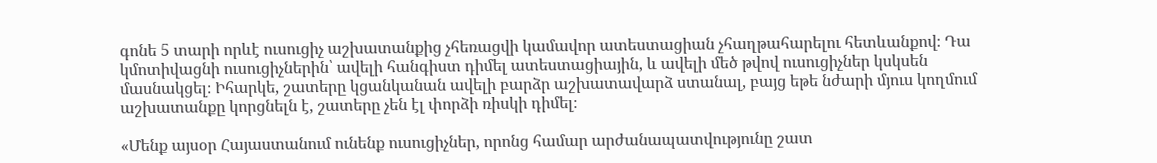գոնե 5 տարի որևէ ուսուցիչ աշխատանքից չհեռացվի կամավոր ատեստացիան չհաղթահարելու հետևանքով։ Դա կմոտիվացնի ուսուցիչներին՝ ավելի հանգիստ դիմել ատեստացիային, և ավելի մեծ թվով ուսուցիչներ կսկսեն մասնակցել։ Իհարկե, շատերը կցանկանան ավելի բարձր աշխատավարձ ստանալ, բայց եթե նժարի մյուս կողմում աշխատանքը կորցնելն է, շատերը չեն էլ փորձի ռիսկի դիմել։

«Մենք այսօր Հայաստանում ունենք ուսուցիչներ, որոնց համար արժանապատվությունը շատ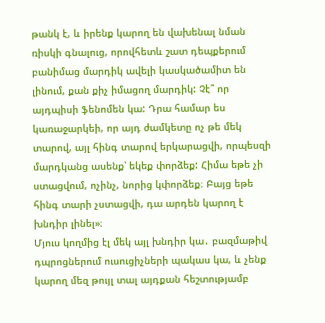թանկ է, և իրենք կարող են վախենալ նման ռիսկի գնալուց, որովհետև շատ դեպքերում բանիմաց մարդիկ ավելի կասկածամիտ են լինում, քան քիչ իմացող մարդիկ: Չէ՞ որ այդպիսի ֆենոմեն կա: Դրա համար ես կառաջարկեի, որ այդ ժամկետը ոչ թե մեկ տարով, այլ հինգ տարով երկարացվի, որպեսզի մարդկանց ասենք՝ եկեք փորձեք: Հիմա եթե չի ստացվում, ոչինչ, նորից կփորձեք։ Բայց եթե հինգ տարի չստացվի, դա արդեն կարող է խնդիր լինել»։
Մյուս կողմից էլ մեկ այլ խնդիր կա․ բազմաթիվ դպրոցներում ուսուցիչների պակաս կա, և չենք կարող մեզ թույլ տալ այդքան հեշտությամբ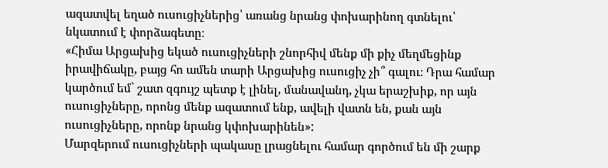ազատվել եղած ուսուցիչներից՝ առանց նրանց փոխարինող գտնելու՝ նկատում է փորձագետը։
«Հիմա Արցախից եկած ուսուցիչների շնորհիվ մենք մի քիչ մեղմեցինք իրավիճակը, բայց հո ամեն տարի Արցախից ուսուցիչ չի՞ գալու։ Դրա համար կարծում եմ` շատ զգույշ պետք է լինել, մանավանդ, չկա երաշխիք, որ այն ուսուցիչները, որոնց մենք ազատում ենք, ավելի վատն են, քան այն ուսուցիչները, որոնք նրանց կփոխարինեն»:
Մարզերում ուսուցիչների պակասը լրացնելու համար գործում են մի շարք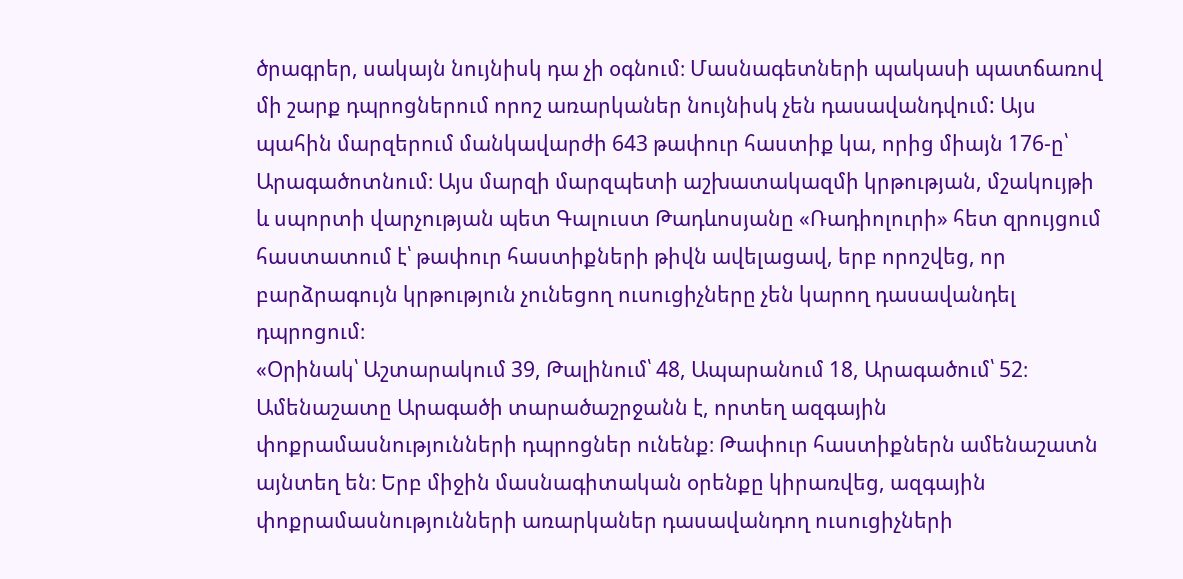ծրագրեր, սակայն նույնիսկ դա չի օգնում։ Մասնագետների պակասի պատճառով մի շարք դպրոցներում որոշ առարկաներ նույնիսկ չեն դասավանդվում: Այս պահին մարզերում մանկավարժի 643 թափուր հաստիք կա, որից միայն 176-ը՝ Արագածոտնում։ Այս մարզի մարզպետի աշխատակազմի կրթության, մշակույթի և սպորտի վարչության պետ Գալուստ Թադևոսյանը «Ռադիոլուրի» հետ զրույցում հաստատում է՝ թափուր հաստիքների թիվն ավելացավ, երբ որոշվեց, որ բարձրագույն կրթություն չունեցող ուսուցիչները չեն կարող դասավանդել դպրոցում։
«Օրինակ՝ Աշտարակում 39, Թալինում՝ 48, Ապարանում 18, Արագածում՝ 52։ Ամենաշատը Արագածի տարածաշրջանն է, որտեղ ազգային փոքրամասնությունների դպրոցներ ունենք։ Թափուր հաստիքներն ամենաշատն այնտեղ են։ Երբ միջին մասնագիտական օրենքը կիրառվեց, ազգային փոքրամասնությունների առարկաներ դասավանդող ուսուցիչների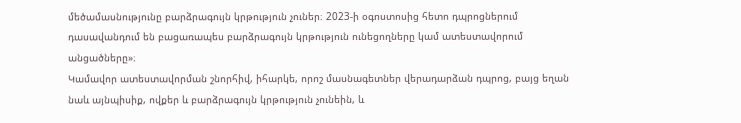մեծամասնությունը բարձրագույն կրթություն չուներ։ 2023-ի օգոստոսից հետո դպրոցներում դասավանդում են բացառապես բարձրագույն կրթություն ունեցողները կամ ատեստավորում անցածները»։
Կամավոր ատեստավորման շնորհիվ, իհարկե, որոշ մասնագետներ վերադարձան դպրոց, բայց եղան նաև այնպիսիք, ովքեր և բարձրագույն կրթություն չունեին, և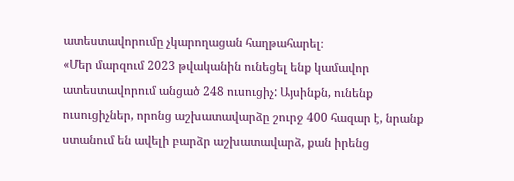ատեստավորումը չկարողացան հաղթահարել։
«Մեր մարզում 2023 թվականին ունեցել ենք կամավոր ատեստավորում անցած 248 ուսուցիչ: Այսինքն, ունենք ուսուցիչներ, որոնց աշխատավարձը շուրջ 400 հազար է, նրանք ստանում են ավելի բարձր աշխատավարձ, քան իրենց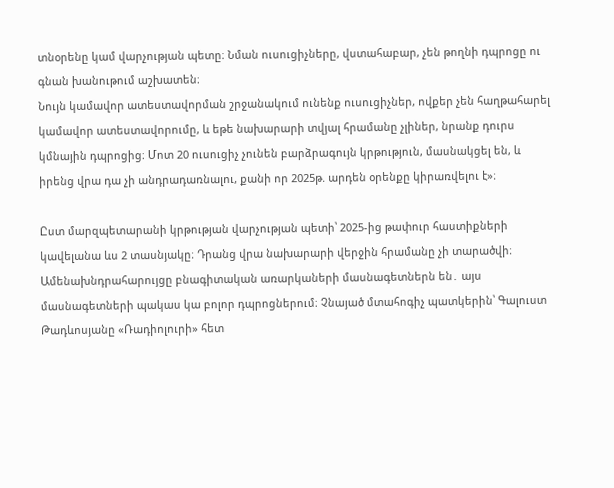տնօրենը կամ վարչության պետը։ Նման ուսուցիչները, վստահաբար, չեն թողնի դպրոցը ու գնան խանութում աշխատեն։
Նույն կամավոր ատեստավորման շրջանակում ունենք ուսուցիչներ, ովքեր չեն հաղթահարել կամավոր ատեստավորումը, և եթե նախարարի տվյալ հրամանը չլիներ, նրանք դուրս կմնային դպրոցից։ Մոտ 20 ուսուցիչ չունեն բարձրագույն կրթություն, մասնակցել են, և իրենց վրա դա չի անդրադառնալու, քանի որ 2025թ. արդեն օրենքը կիրառվելու է»։

Ըստ մարզպետարանի կրթության վարչության պետի՝ 2025-ից թափուր հաստիքների կավելանա ևս 2 տասնյակը։ Դրանց վրա նախարարի վերջին հրամանը չի տարածվի։
Ամենախնդրահարույցը բնագիտական առարկաների մասնագետներն են․ այս մասնագետների պակաս կա բոլոր դպրոցներում։ Չնայած մտահոգիչ պատկերին՝ Գալուստ Թադևոսյանը «Ռադիոլուրի» հետ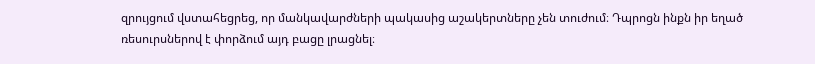զրույցում վստահեցրեց, որ մանկավարժների պակասից աշակերտները չեն տուժում։ Դպրոցն ինքն իր եղած ռեսուրսներով է փորձում այդ բացը լրացնել։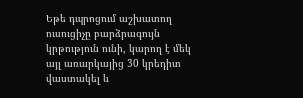Եթե դպրոցում աշխատող ուսուցիչը բարձրագույն կրթություն ունի, կարող է մեկ այլ առարկայից 30 կրեդիտ վաստակել և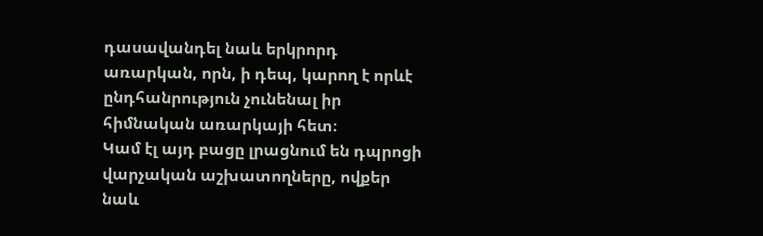դասավանդել նաև երկրորդ առարկան, որն, ի դեպ, կարող է որևէ ընդհանրություն չունենալ իր հիմնական առարկայի հետ։
Կամ էլ այդ բացը լրացնում են դպրոցի վարչական աշխատողները, ովքեր նաև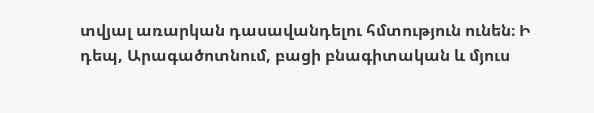տվյալ առարկան դասավանդելու հմտություն ունեն։ Ի դեպ, Արագածոտնում, բացի բնագիտական և մյուս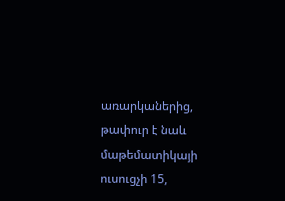առարկաներից, թափուր է նաև մաթեմատիկայի ուսուցչի 15,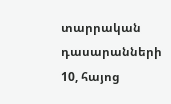տարրական դասարանների 10, հայոց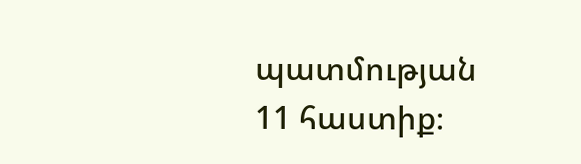պատմության 11 հաստիք։